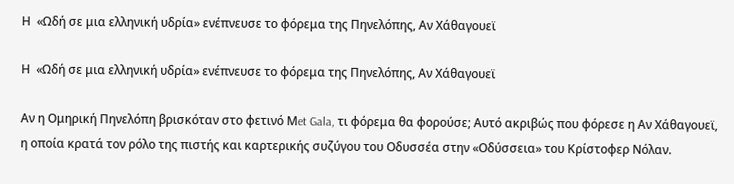Η  «Ωδή σε μια ελληνική υδρία» ενέπνευσε το φόρεμα της Πηνελόπης, Αν Χάθαγουεϊ

Η  «Ωδή σε μια ελληνική υδρία» ενέπνευσε το φόρεμα της Πηνελόπης, Αν Χάθαγουεϊ

Αν η Ομηρική Πηνελόπη βρισκόταν στο φετινό Μet Gala, τι φόρεμα θα φορούσε; Αυτό ακριβώς που φόρεσε η Αν Χάθαγουεϊ, η οποία κρατά τον ρόλο της πιστής και καρτερικής συζύγου του Οδυσσέα στην «Οδύσσεια» του Κρίστοφερ Νόλαν.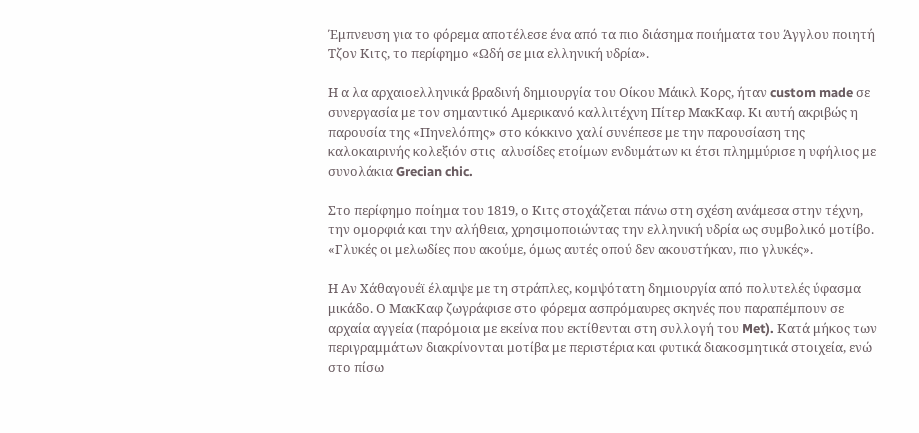Έμπνευση για το φόρεμα αποτέλεσε ένα από τα πιο διάσημα ποιήματα του Άγγλου ποιητή Τζον Κιτς, το περίφημο «Ωδή σε μια ελληνική υδρία».

Η α λα αρχαιοελληνικά βραδινή δημιουργία του Οίκου Μάικλ Κορς, ήταν custom made σε συνεργασία με τον σημαντικό Αμερικανό καλλιτέχνη Πίτερ ΜακΚαφ. Κι αυτή ακριβώς η παρουσία της «Πηνελόπης» στο κόκκινο χαλί συνέπεσε με την παρουσίαση της καλοκαιρινής κολεξιόν στις  αλυσίδες ετοίμων ενδυμάτων κι έτσι πλημμύρισε η υφήλιος με συνολάκια Grecian chic.

Στο περίφημο ποίημα του 1819, ο Κιτς στοχάζεται πάνω στη σχέση ανάμεσα στην τέχνη, την ομορφιά και την αλήθεια, χρησιμοποιώντας την ελληνική υδρία ως συμβολικό μοτίβο. «Γλυκές οι μελωδίες που ακούμε, όμως αυτές οπού δεν ακουστήκαν, πιο γλυκές».

Η Αν Χάθαγουέϊ έλαμψε με τη στράπλες, κομψότατη δημιουργία από πολυτελές ύφασμα μικάδο. Ο ΜακΚαφ ζωγράφισε στο φόρεμα ασπρόμαυρες σκηνές που παραπέμπουν σε αρχαία αγγεία (παρόμοια με εκείνα που εκτίθενται στη συλλογή του Met). Κατά μήκος των περιγραμμάτων διακρίνονται μοτίβα με περιστέρια και φυτικά διακοσμητικά στοιχεία, ενώ στο πίσω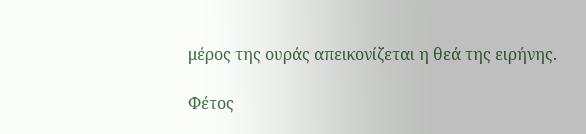μέρος της ουράς απεικονίζεται η θεά της ειρήνης.

Φέτος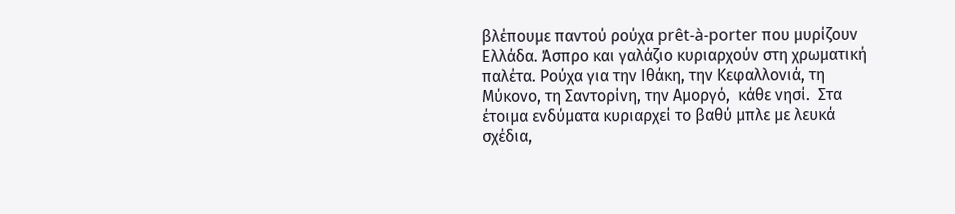βλέπουμε παντού ρούχα prêt-à-porter που μυρίζουν Ελλάδα. Άσπρο και γαλάζιο κυριαρχούν στη χρωματική παλέτα. Ρούχα για την Ιθάκη, την Κεφαλλονιά, τη Μύκονο, τη Σαντορίνη, την Αμοργό,  κάθε νησί.  Στα έτοιμα ενδύματα κυριαρχεί το βαθύ μπλε με λευκά σχέδια,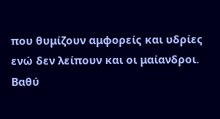που θυμίζουν αμφορείς και υδρίες ενώ δεν λείπουν και οι μαίανδροι. Βαθύ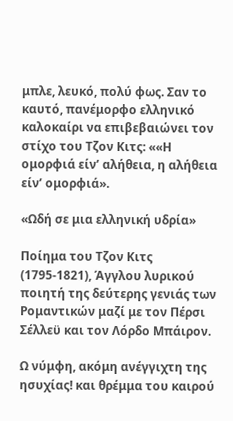μπλε, λευκό, πολύ φως. Σαν το καυτό, πανέμορφο ελληνικό καλοκαίρι να επιβεβαιώνει τον στίχο του Τζον Κιτς: ««Η ομορφιά είν’ αλήθεια, η αλήθεια είν’ ομορφιά».

«Ωδή σε μια ελληνική υδρία»

Ποίημα του Τζoν Κιτς (1795-1821), Άγγλου λυρικού ποιητή της δεύτερης γενιάς των Ρομαντικών μαζί με τον Πέρσι Σέλλεϋ και τον Λόρδο Μπάιρον.

Ω νύμφη, ακόμη ανέγγιχτη της ησυχίας! και θρέμμα του καιρού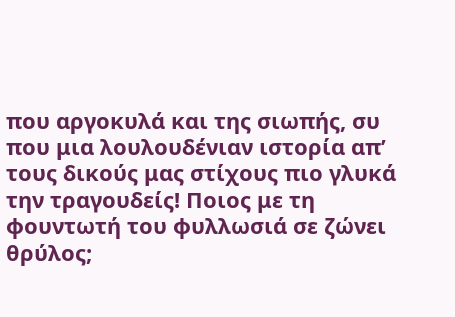που αργοκυλά και της σιωπής, συ που μια λουλουδένιαν ιστορία απ’ τους δικούς μας στίχους πιο γλυκά την τραγουδείς! Ποιος με τη φουντωτή του φυλλωσιά σε ζώνει θρύλος;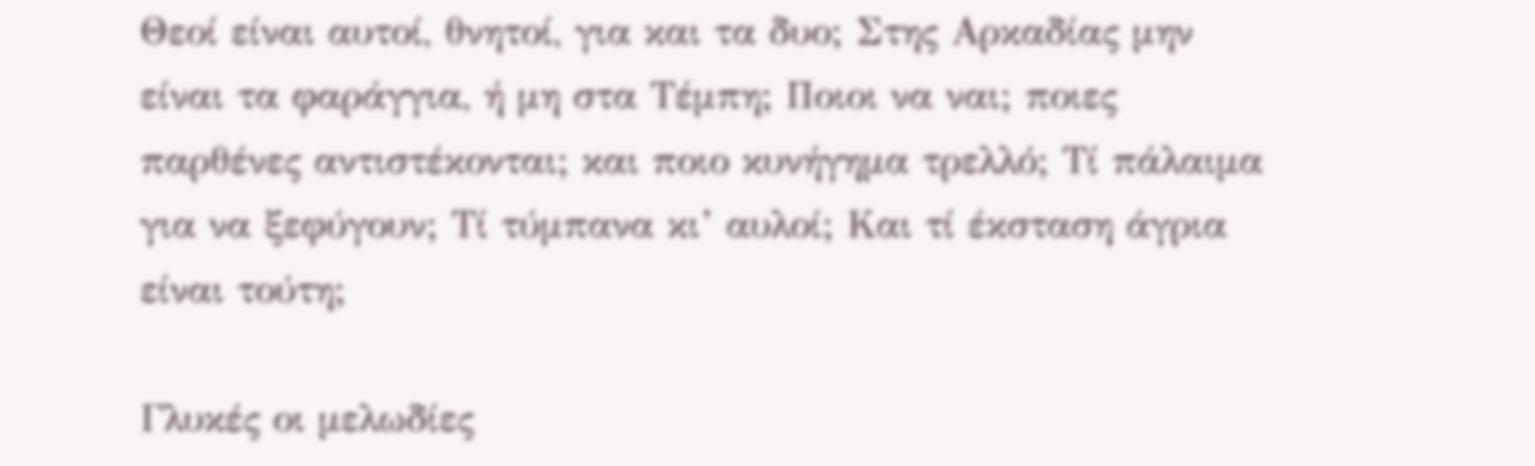Θεοί είναι αυτοί, θνητοί, για και τα δυο; Στης Αρκαδίας μην είναι τα φαράγγια, ή μη στα Τέμπη; Ποιοι να ναι; ποιες παρθένες αντιστέκονται; και ποιο κυνήγημα τρελλό; Τί πάλαιμα για να ξεφύγουν; Τί τύμπανα κι’ αυλοί; Και τί έκσταση άγρια είναι τούτη;

Γλυκές οι μελωδίες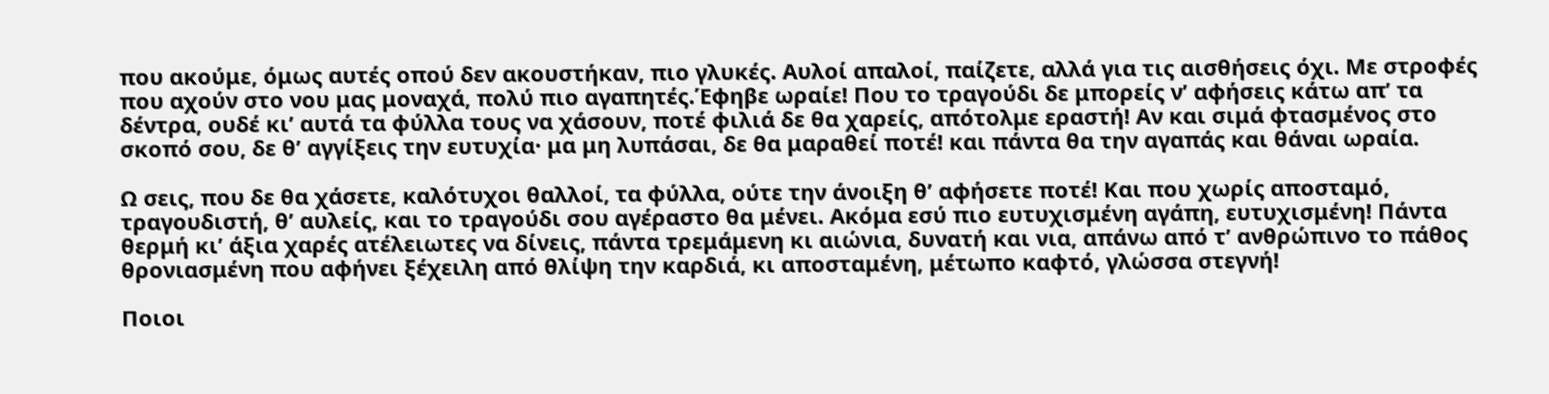που ακούμε, όμως αυτές οπού δεν ακουστήκαν, πιο γλυκές. Αυλοί απαλοί, παίζετε, αλλά για τις αισθήσεις όχι. Με στροφές που αχούν στο νου μας μοναχά, πολύ πιο αγαπητές.Έφηβε ωραίε! Που το τραγούδι δε μπορείς ν’ αφήσεις κάτω απ’ τα δέντρα, ουδέ κι’ αυτά τα φύλλα τους να χάσουν, ποτέ φιλιά δε θα χαρείς, απότολμε εραστή! Αν και σιμά φτασμένος στο σκοπό σου, δε θ’ αγγίξεις την ευτυχία· μα μη λυπάσαι, δε θα μαραθεί ποτέ! και πάντα θα την αγαπάς και θάναι ωραία.

Ω σεις, που δε θα χάσετε, καλότυχοι θαλλοί, τα φύλλα, ούτε την άνοιξη θ’ αφήσετε ποτέ! Και που χωρίς αποσταμό, τραγουδιστή, θ’ αυλείς, και το τραγούδι σου αγέραστο θα μένει. Ακόμα εσύ πιο ευτυχισμένη αγάπη, ευτυχισμένη! Πάντα θερμή κι’ άξια χαρές ατέλειωτες να δίνεις, πάντα τρεμάμενη κι αιώνια, δυνατή και νια, απάνω από τ’ ανθρώπινο το πάθος θρονιασμένη που αφήνει ξέχειλη από θλίψη την καρδιά, κι αποσταμένη, μέτωπο καφτό, γλώσσα στεγνή!

Ποιοι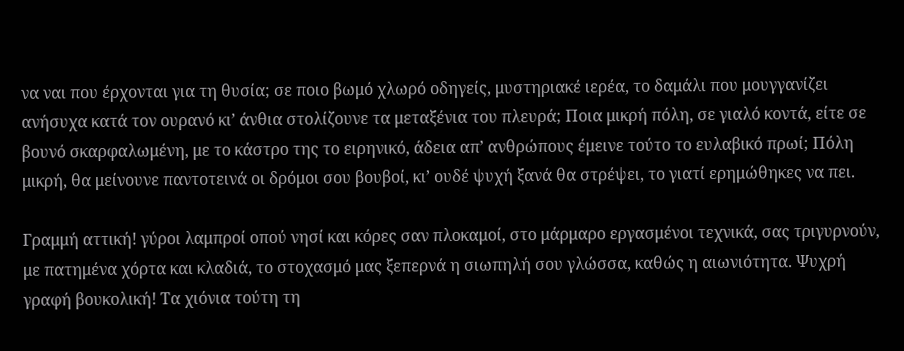να ναι που έρχονται για τη θυσία; σε ποιο βωμό χλωρό οδηγείς, μυστηριακέ ιερέα, το δαμάλι που μουγγανίζει ανήσυχα κατά τον ουρανό κι’ άνθια στολίζουνε τα μεταξένια του πλευρά; Ποια μικρή πόλη, σε γιαλό κοντά, είτε σε βουνό σκαρφαλωμένη, με το κάστρο της το ειρηνικό, άδεια απ’ ανθρώπους έμεινε τούτο το ευλαβικό πρωί; Πόλη μικρή, θα μείνουνε παντοτεινά οι δρόμοι σου βουβοί, κι’ ουδέ ψυχή ξανά θα στρέψει, το γιατί ερημώθηκες να πει.

Γραμμή αττική! γύροι λαμπροί οπού νησί και κόρες σαν πλοκαμοί, στο μάρμαρο εργασμένοι τεχνικά, σας τριγυρνούν, με πατημένα χόρτα και κλαδιά, το στοχασμό μας ξεπερνά η σιωπηλή σου γλώσσα, καθώς η αιωνιότητα. Ψυχρή γραφή βουκολική! Τα χιόνια τούτη τη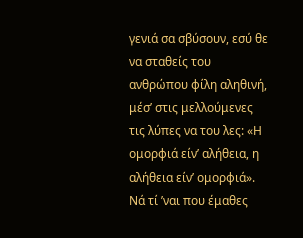γενιά σα σβύσουν, εσύ θε να σταθείς του ανθρώπου φίλη αληθινή, μέσ’ στις μελλούμενες τις λύπες να του λες: «Η ομορφιά είν’ αλήθεια, η αλήθεια είν’ ομορφιά». Νά τί ’ναι που έμαθες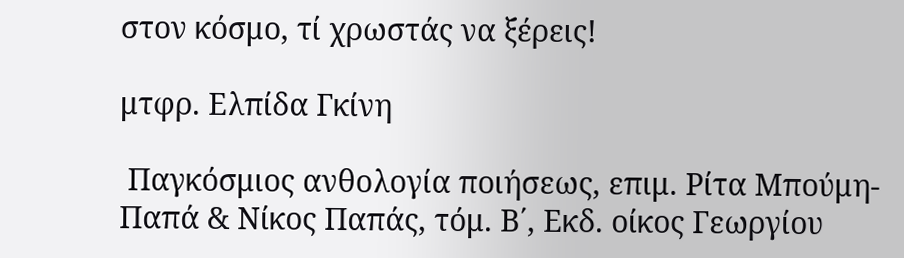στον κόσμο, τί χρωστάς να ξέρεις!

μτφρ. Ελπίδα Γκίνη

 Παγκόσμιος ανθολογία ποιήσεως, επιμ. Ρίτα Μπούμη-Παπά & Νίκος Παπάς, τόμ. Β΄, Εκδ. οίκος Γεωργίου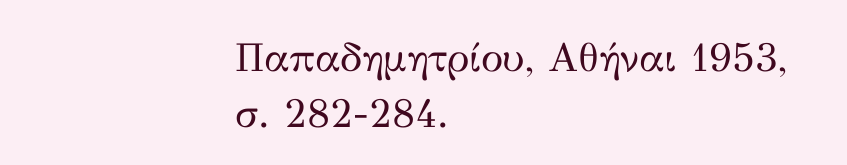Παπαδημητρίου, Αθήναι 1953, σ. 282-284.